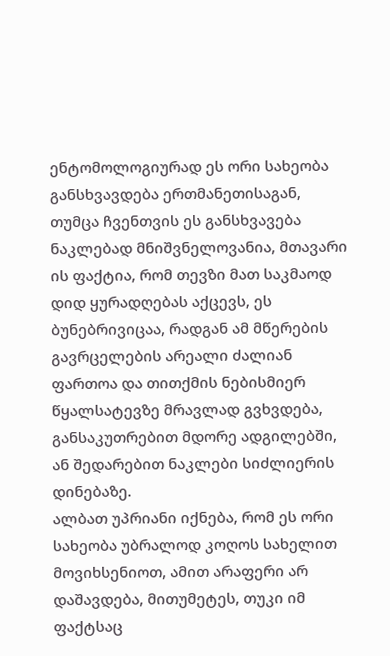ენტომოლოგიურად ეს ორი სახეობა განსხვავდება ერთმანეთისაგან, თუმცა ჩვენთვის ეს განსხვავება ნაკლებად მნიშვნელოვანია, მთავარი ის ფაქტია, რომ თევზი მათ საკმაოდ დიდ ყურადღებას აქცევს, ეს ბუნებრივიცაა, რადგან ამ მწერების გავრცელების არეალი ძალიან ფართოა და თითქმის ნებისმიერ წყალსატევზე მრავლად გვხვდება, განსაკუთრებით მდორე ადგილებში, ან შედარებით ნაკლები სიძლიერის დინებაზე.
ალბათ უპრიანი იქნება, რომ ეს ორი სახეობა უბრალოდ კოღოს სახელით მოვიხსენიოთ, ამით არაფერი არ დაშავდება, მითუმეტეს, თუკი იმ ფაქტსაც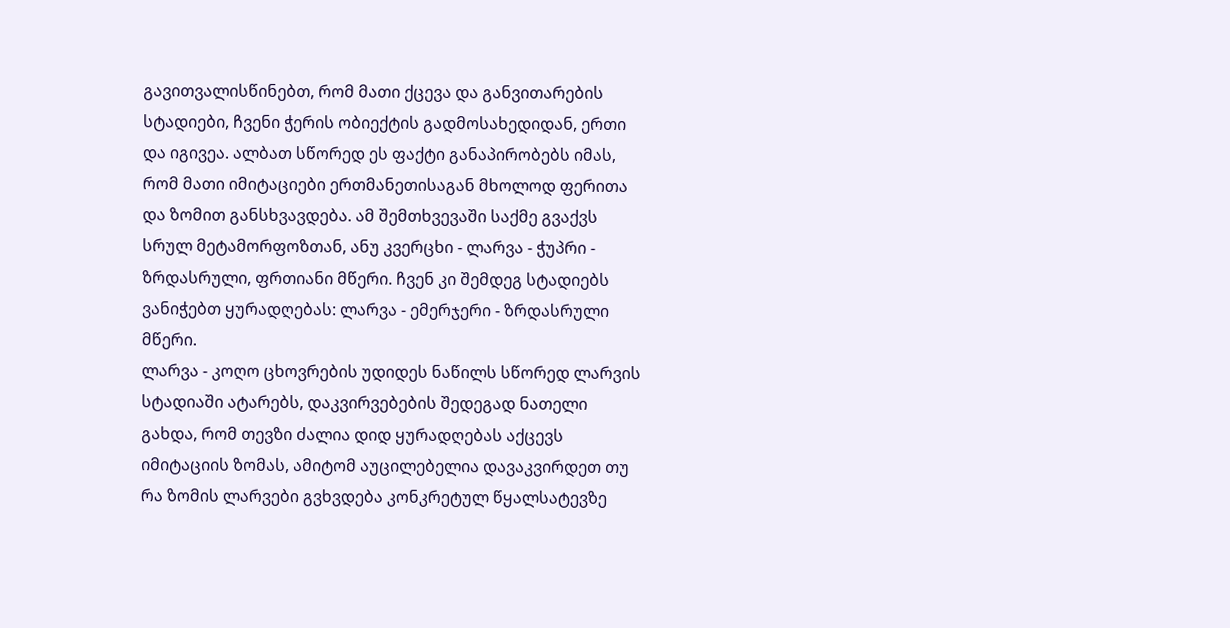გავითვალისწინებთ, რომ მათი ქცევა და განვითარების სტადიები, ჩვენი ჭერის ობიექტის გადმოსახედიდან, ერთი და იგივეა. ალბათ სწორედ ეს ფაქტი განაპირობებს იმას, რომ მათი იმიტაციები ერთმანეთისაგან მხოლოდ ფერითა და ზომით განსხვავდება. ამ შემთხვევაში საქმე გვაქვს სრულ მეტამორფოზთან, ანუ კვერცხი - ლარვა - ჭუპრი - ზრდასრული, ფრთიანი მწერი. ჩვენ კი შემდეგ სტადიებს ვანიჭებთ ყურადღებას: ლარვა - ემერჯერი - ზრდასრული მწერი.
ლარვა - კოღო ცხოვრების უდიდეს ნაწილს სწორედ ლარვის სტადიაში ატარებს, დაკვირვებების შედეგად ნათელი გახდა, რომ თევზი ძალია დიდ ყურადღებას აქცევს იმიტაციის ზომას, ამიტომ აუცილებელია დავაკვირდეთ თუ რა ზომის ლარვები გვხვდება კონკრეტულ წყალსატევზე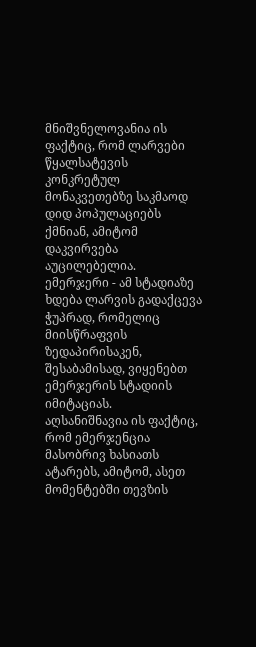მნიშვნელოვანია ის ფაქტიც, რომ ლარვები წყალსატევის კონკრეტულ მონაკვეთებზე საკმაოდ დიდ პოპულაციებს ქმნიან, ამიტომ დაკვირვება აუცილებელია.
ემერჯერი - ამ სტადიაზე ხდება ლარვის გადაქცევა ჭუპრად, რომელიც მიისწრაფვის ზედაპირისაკენ, შესაბამისად, ვიყენებთ ემერჯერის სტადიის იმიტაციას.
აღსანიშნავია ის ფაქტიც, რომ ემერჯენცია მასობრივ ხასიათს ატარებს, ამიტომ, ასეთ მომენტებში თევზის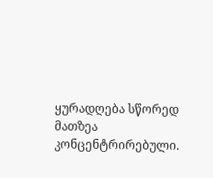ყურადღება სწორედ მათზეა კონცენტრირებული.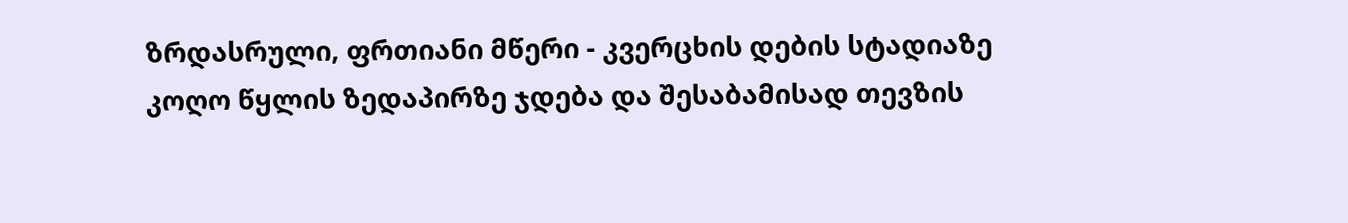ზრდასრული, ფრთიანი მწერი - კვერცხის დების სტადიაზე კოღო წყლის ზედაპირზე ჯდება და შესაბამისად თევზის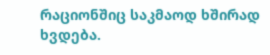რაციონშიც საკმაოდ ხშირად ხვდება.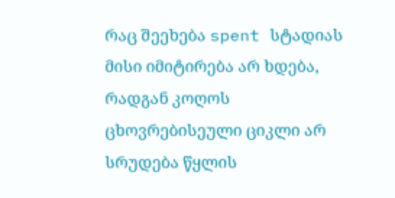რაც შეეხება spent სტადიას მისი იმიტირება არ ხდება, რადგან კოღოს ცხოვრებისეული ციკლი არ სრუდება წყლის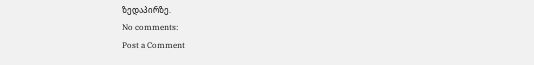ზედაპირზე.
No comments:
Post a Comment